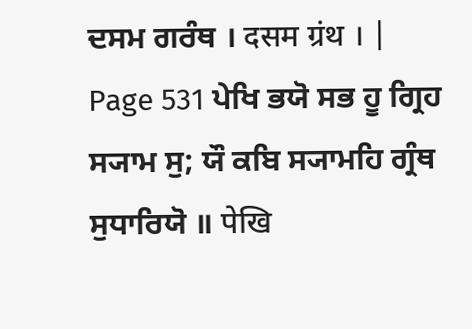ਦਸਮ ਗਰੰਥ । दसम ग्रंथ । |
Page 531 ਪੇਖਿ ਭਯੋ ਸਭ ਹੂ ਗ੍ਰਿਹ ਸ੍ਯਾਮ ਸੁ; ਯੌ ਕਬਿ ਸ੍ਯਾਮਹਿ ਗ੍ਰੰਥ ਸੁਧਾਰਿਯੋ ॥ पेखि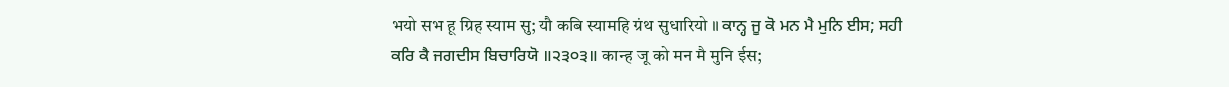भयो सभ हू ग्रिह स्याम सु; यौ कबि स्यामहि ग्रंथ सुधारियो ॥ ਕਾਨ੍ਹ ਜੂ ਕੋ ਮਨ ਮੈ ਮੁਨਿ ਈਸ; ਸਹੀ ਕਰਿ ਕੈ ਜਗਦੀਸ ਬਿਚਾਰਿਯੋ ॥੨੩੦੩॥ कान्ह जू को मन मै मुनि ईस;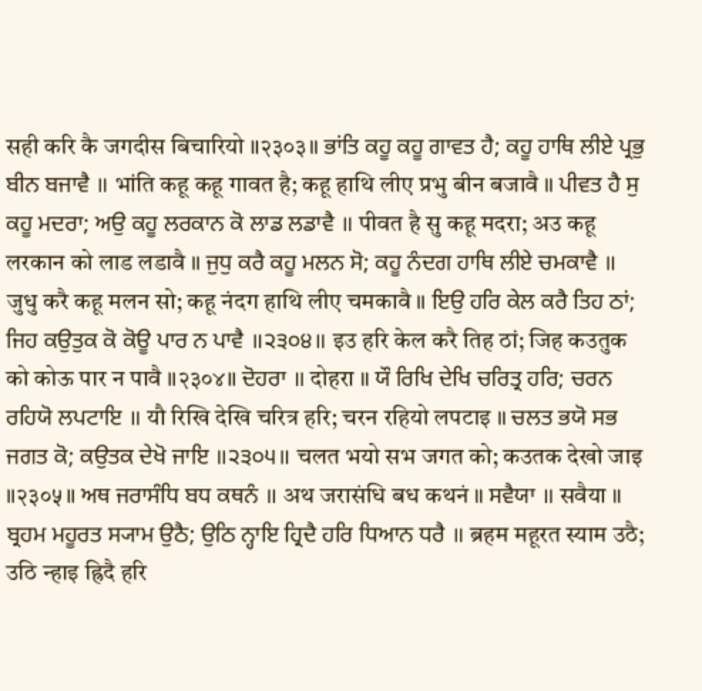सही करि कै जगदीस बिचारियो ॥२३०३॥ ਭਾਂਤਿ ਕਹੂ ਕਹੂ ਗਾਵਤ ਹੈ; ਕਹੂ ਹਾਥਿ ਲੀਏ ਪ੍ਰਭੁ ਬੀਨ ਬਜਾਵੈ ॥ भांति कहू कहू गावत है; कहू हाथि लीए प्रभु बीन बजावै ॥ ਪੀਵਤ ਹੈ ਸੁ ਕਹੂ ਮਦਰਾ; ਅਉ ਕਹੂ ਲਰਕਾਨ ਕੋ ਲਾਡ ਲਡਾਵੈ ॥ पीवत है सु कहू मदरा; अउ कहू लरकान को लाड लडावै ॥ ਜੁਧੁ ਕਰੈ ਕਹੂ ਮਲਨ ਸੋ; ਕਹੂ ਨੰਦਗ ਹਾਥਿ ਲੀਏ ਚਮਕਾਵੈ ॥ जुधु करै कहू मलन सो; कहू नंदग हाथि लीए चमकावै ॥ ਇਉ ਹਰਿ ਕੇਲ ਕਰੈ ਤਿਹ ਠਾਂ; ਜਿਹ ਕਉਤੁਕ ਕੋ ਕੋਊ ਪਾਰ ਨ ਪਾਵੈ ॥੨੩੦੪॥ इउ हरि केल करै तिह ठां; जिह कउतुक को कोऊ पार न पावै ॥२३०४॥ ਦੋਹਰਾ ॥ दोहरा ॥ ਯੌ ਰਿਖਿ ਦੇਖਿ ਚਰਿਤ੍ਰ ਹਰਿ; ਚਰਨ ਰਹਿਯੋ ਲਪਟਾਇ ॥ यौ रिखि देखि चरित्र हरि; चरन रहियो लपटाइ ॥ ਚਲਤ ਭਯੋ ਸਭ ਜਗਤ ਕੋ; ਕਉਤਕ ਦੇਖੋ ਜਾਇ ॥੨੩੦੫॥ चलत भयो सभ जगत को; कउतक देखो जाइ ॥२३०५॥ ਅਥ ਜਰਾਸੰਧਿ ਬਧ ਕਥਨੰ ॥ अथ जरासंधि बध कथनं ॥ ਸਵੈਯਾ ॥ सवैया ॥ ਬ੍ਰਹਮ ਮਹੂਰਤ ਸ੍ਯਾਮ ਉਠੈ; ਉਠਿ ਨ੍ਹਾਇ ਹ੍ਰਿਦੈ ਹਰਿ ਧਿਆਨ ਧਰੈ ॥ ब्रहम महूरत स्याम उठै; उठि न्हाइ ह्रिदै हरि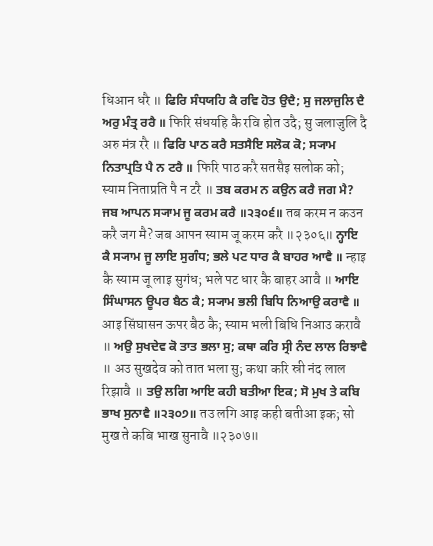धिआन धरै ॥ ਫਿਰਿ ਸੰਧਯਹਿ ਕੈ ਰਵਿ ਹੋਤ ਉਦੈ; ਸੁ ਜਲਾਜੁਲਿ ਦੈ ਅਰੁ ਮੰਤ੍ਰ ਰਰੈ ॥ फिरि संधयहि कै रवि होत उदै; सु जलाजुलि दै अरु मंत्र ररै ॥ ਫਿਰਿ ਪਾਠ ਕਰੈ ਸਤਸੈਇ ਸਲੋਕ ਕੋ; ਸ੍ਯਾਮ ਨਿਤਾਪ੍ਰਤਿ ਪੈ ਨ ਟਰੈ ॥ फिरि पाठ करै सतसैइ सलोक को; स्याम निताप्रति पै न टरै ॥ ਤਬ ਕਰਮ ਨ ਕਉਨ ਕਰੈ ਜਗ ਮੈ? ਜਬ ਆਪਨ ਸ੍ਯਾਮ ਜੂ ਕਰਮ ਕਰੈ ॥੨੩੦੬॥ तब करम न कउन करै जग मै? जब आपन स्याम जू करम करै ॥२३०६॥ ਨ੍ਹਾਇ ਕੈ ਸ੍ਯਾਮ ਜੂ ਲਾਇ ਸੁਗੰਧ; ਭਲੇ ਪਟ ਧਾਰ ਕੈ ਬਾਹਰ ਆਵੈ ॥ न्हाइ कै स्याम जू लाइ सुगंध; भले पट धार कै बाहर आवै ॥ ਆਇ ਸਿੰਘਾਸਨ ਊਪਰ ਬੈਠ ਕੈ; ਸ੍ਯਾਮ ਭਲੀ ਬਿਧਿ ਨਿਆਉ ਕਰਾਵੈ ॥ आइ सिंघासन ऊपर बैठ कै; स्याम भली बिधि निआउ करावै ॥ ਅਉ ਸੁਖਦੇਵ ਕੋ ਤਾਤ ਭਲਾ ਸੁ; ਕਥਾ ਕਰਿ ਸ੍ਰੀ ਨੰਦ ਲਾਲ ਰਿਝਾਵੈ ॥ अउ सुखदेव को तात भला सु; कथा करि स्री नंद लाल रिझावै ॥ ਤਉ ਲਗਿ ਆਇ ਕਹੀ ਬਤੀਆ ਇਕ; ਸੋ ਮੁਖ ਤੇ ਕਬਿ ਭਾਖ ਸੁਨਾਵੈ ॥੨੩੦੭॥ तउ लगि आइ कही बतीआ इक; सो मुख ते कबि भाख सुनावै ॥२३०७॥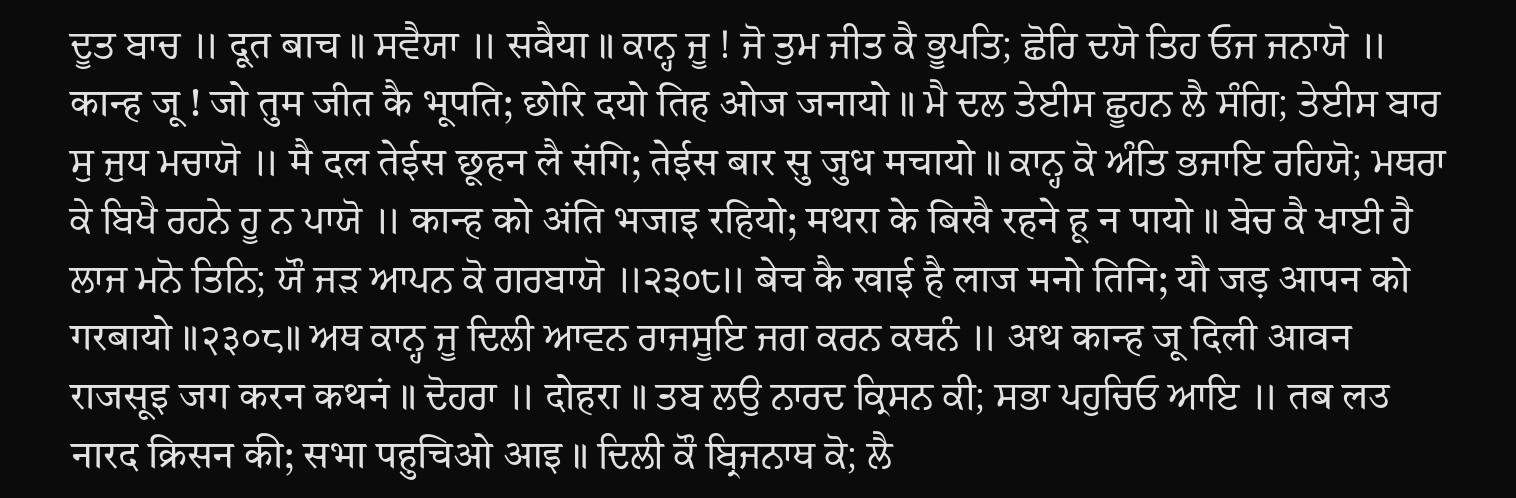ਦੂਤ ਬਾਚ ॥ दूत बाच ॥ ਸਵੈਯਾ ॥ सवैया ॥ ਕਾਨ੍ਹ ਜੂ ! ਜੋ ਤੁਮ ਜੀਤ ਕੈ ਭੂਪਤਿ; ਛੋਰਿ ਦਯੋ ਤਿਹ ਓਜ ਜਨਾਯੋ ॥ कान्ह जू ! जो तुम जीत कै भूपति; छोरि दयो तिह ओज जनायो ॥ ਮੈ ਦਲ ਤੇਈਸ ਛੂਹਨ ਲੈ ਸੰਗਿ; ਤੇਈਸ ਬਾਰ ਸੁ ਜੁਧ ਮਚਾਯੋ ॥ मै दल तेईस छूहन लै संगि; तेईस बार सु जुध मचायो ॥ ਕਾਨ੍ਹ ਕੋ ਅੰਤਿ ਭਜਾਇ ਰਹਿਯੋ; ਮਥਰਾ ਕੇ ਬਿਖੈ ਰਹਨੇ ਹੂ ਨ ਪਾਯੋ ॥ कान्ह को अंति भजाइ रहियो; मथरा के बिखै रहने हू न पायो ॥ ਬੇਚ ਕੈ ਖਾਈ ਹੈ ਲਾਜ ਮਨੋ ਤਿਨਿ; ਯੌ ਜੜ ਆਪਨ ਕੋ ਗਰਬਾਯੋ ॥੨੩੦੮॥ बेच कै खाई है लाज मनो तिनि; यौ जड़ आपन को गरबायो ॥२३०८॥ ਅਥ ਕਾਨ੍ਹ ਜੂ ਦਿਲੀ ਆਵਨ ਰਾਜਸੂਇ ਜਗ ਕਰਨ ਕਥਨੰ ॥ अथ कान्ह जू दिली आवन राजसूइ जग करन कथनं ॥ ਦੋਹਰਾ ॥ दोहरा ॥ ਤਬ ਲਉ ਨਾਰਦ ਕ੍ਰਿਸਨ ਕੀ; ਸਭਾ ਪਹੁਚਿਓ ਆਇ ॥ तब लउ नारद क्रिसन की; सभा पहुचिओ आइ ॥ ਦਿਲੀ ਕੌ ਬ੍ਰਿਜਨਾਥ ਕੋ; ਲੈ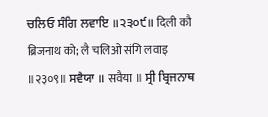ਚਲਿਓ ਸੰਗਿ ਲਵਾਇ ॥੨੩੦੯॥ दिली कौ ब्रिजनाथ को; लै चलिओ संगि लवाइ ॥२३०९॥ ਸਵੈਯਾ ॥ सवैया ॥ ਸ੍ਰੀ ਬ੍ਰਿਜਨਾਥ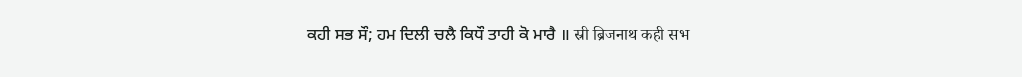ਕਹੀ ਸਭ ਸੌ; ਹਮ ਦਿਲੀ ਚਲੈ ਕਿਧੌ ਤਾਹੀ ਕੋ ਮਾਰੈ ॥ स्री ब्रिजनाथ कही सभ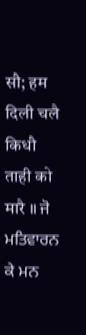सौ; हम दिली चलै किधौ ताही को मारै ॥ ਜੋ ਮਤਿਵਾਰਨ ਕੇ ਮਨ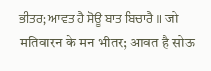ਭੀਤਰ; ਆਵਤ ਹੈ ਸੋਊ ਬਾਤ ਬਿਚਾਰੈ ॥ जो मतिवारन के मन भीतर; आवत है सोऊ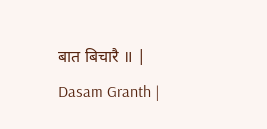बात बिचारै ॥ |
Dasam Granth |